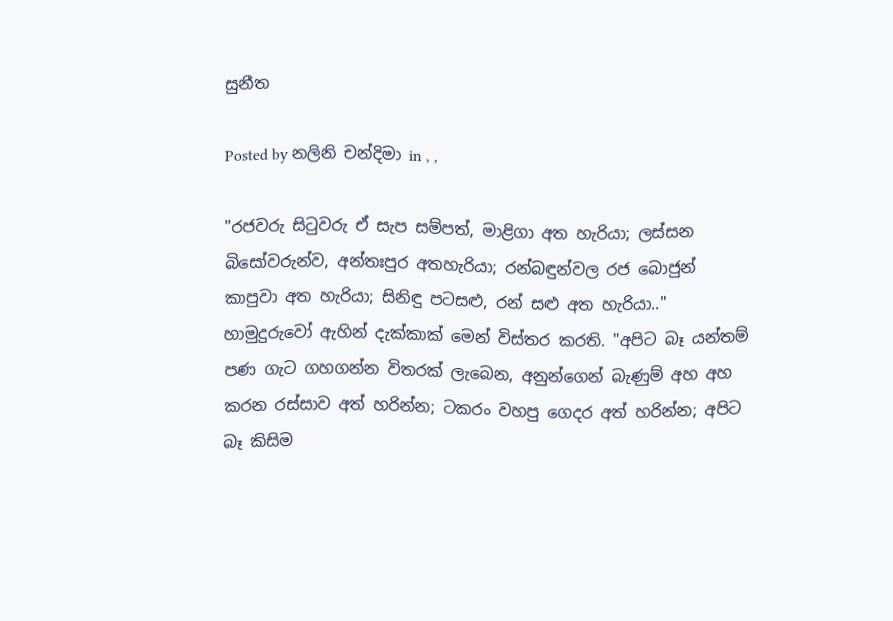සුනීත

Posted by නලිනි චන්දිමා in , ,

"රජවරු සිටුවරු ඒ සැප සම්පත්, මාළිගා අත හැරියා; ලස්සන බිසෝවරුන්ව, අන්තඃපුර අතහැරියා; රන්බඳුන්වල රජ බොජුන් කාපුවා අත හැරියා; සිනිඳු පටසළු, රන් සළු අත හැරියා.." හාමුදුරුවෝ ඇහින් දැක්කාක් මෙන් විස්තර කරති. "අපිට බෑ යන්තම් පණ ගැට ගහගන්න විතරක් ලැබෙන, අනුන්ගෙන් බැණුම් අහ අහ කරන රස්සාව අත් හරින්න; ටකරං වහපු ගෙදර අත් හරින්න; අපිට බෑ කිසිම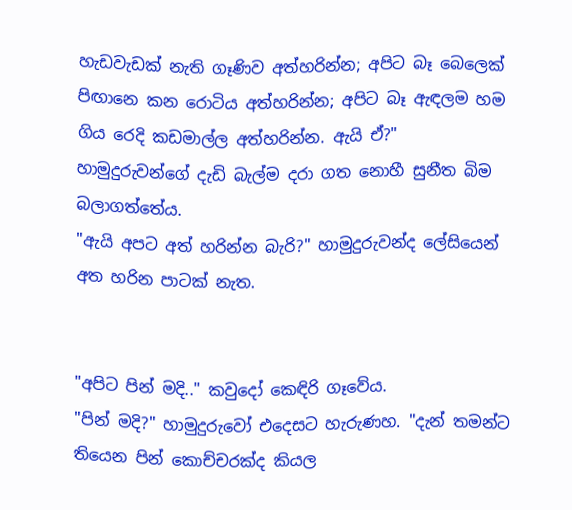හැඩවැඩක් නැති ගෑණිව අත්හරින්න; අපිට බෑ බෙලෙක් පිඟානෙ කන රොටිය අත්හරින්න; අපිට බෑ ඇඳලම හම ගිය රෙදි කඩමාල්ල අත්හරින්න. ඇයි ඒ?" හාමුදුරුවන්ගේ දැඩි බැල්ම දරා ගත නොහී සුනීත බිම බලාගත්තේය.
"ඇයි අපට අත් හරින්න බැරි?" හාමුදුරුවන්ද ලේසියෙන් අත හරින පාටක් නැත.


"අපිට පින් මදි.." කවුදෝ කෙඳිරි ගෑවේය.
"පින් මදි?" හාමුදුරුවෝ එදෙසට හැරුණහ. "දැන් තමන්ට තියෙන පින් කොච්චරක්ද කියල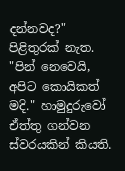දන්නවද?"
පිළිතුරක් නැත.
"පින් නෙවෙයි, අපිට කොයිකත් මදි." හාමුදුරුවෝ ඒත්තු ගන්වන ස්වරයකින් කියති.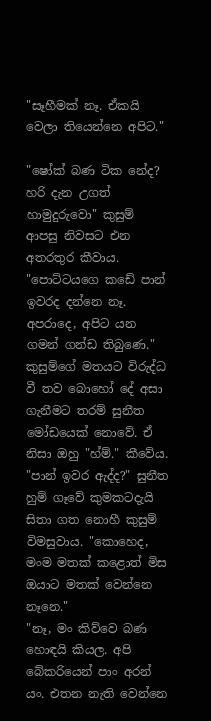"සෑහීමක් නෑ. ඒකයි වෙලා තියෙන්නෙ අපිට."

"ෂෝක් බණ ටික නේද? හරි දැන උගත් හාමුදුරුවො" කුසුම් ආපසු නිවසට එන අතරතුර කීවාය. "පොට්ටයගෙ කඩේ පාන් ඉවරද දන්නෙ නෑ. අපරාදෙ, අපිට යන ගමන් ගන්ඩ තිබුණෙ."
කුසුම්ගේ මතයට විරුද්ධ වී තව බොහෝ දේ අසා ගැනීමට තරම් සුනීත මෝඩයෙක් නොවේ. ඒ නිසා ඔහු "හ්ම්." කීවේය.
"පාන් ඉවර ඇද්ද?" සුනීත හුම් ගෑවේ කුමකටදැයි සිතා ගත නොහී කුසුම් විමසුවාය. "කොහෙද, මංම මතක් කළොත් මිස ඔයාට මතක් වෙන්නෙ නෑනෙ."
"නෑ, මං කිව්වෙ බණ හොඳයි කියල. අපි බේකරියෙන් පාං අරන් යං. එතන නැති වෙන්නෙ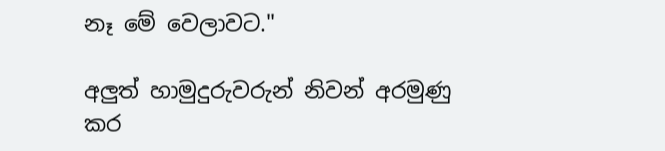නෑ මේ වෙලාවට."

අලුත් හාමුදුරුවරුන් නිවන් අරමුණු කර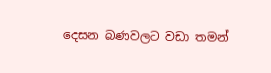දෙසන බණවලට වඩා තමන්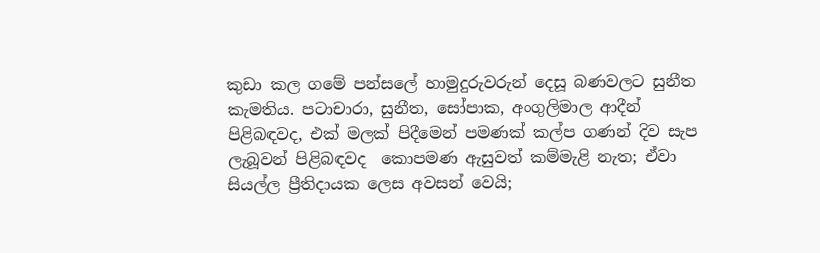කුඩා කල ගමේ පන්සලේ හාමුදුරුවරුන් දෙසූ බණවලට සුනීත කැමතිය. පටාචාරා, සුනීත, සෝපාක, අංගුලිමාල ආදීන් පිළිබඳවද, එක් මලක් පිදීමෙන් පමණක් කල්ප ගණන් දිව සැප ලැබූවන් පිළිබඳවද  කොපමණ ඇසුවත් කම්මැළි නැත; ඒවා සියල්ල ප්‍රීතිදායක ලෙස අවසන් වෙයි;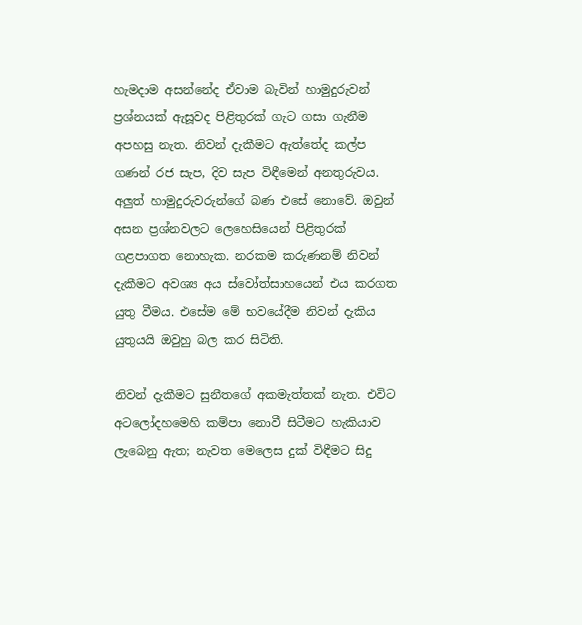හැමදාම අසන්නේද ඒවාම බැවින් හාමුදුරුවන් ප්‍රශ්නයක් ඇසූවද පිළිතුරක් ගැට ගසා ගැනීම අපහසු නැත. නිවන් දැකීමට ඇත්තේද කල්ප ගණන් රජ සැප, දිව සැප විඳීමෙන් අනතුරුවය.
අලුත් හාමුදුරුවරුන්ගේ බණ එසේ නොවේ. ඔවුන් අසන ප්‍රශ්නවලට ලෙහෙසියෙන් පිළිතුරක් ගළපාගත නොහැක. නරකම කරුණනම් නිවන් දැකීමට අවශ්‍ය අය ස්වෝත්සාහයෙන් එය කරගත යුතු වීමය. එසේම මේ භවයේදීම නිවන් දැකිය යුතුයයි ඔවුහු බල කර සිටිති.

නිවන් දැකීමට සුනීතගේ අකමැත්තක් නැත. එවිට අටලෝදහමෙහි කම්පා නොවී සිටීමට හැකියාව ලැබෙනු ඇත; නැවත මෙලෙස දුක් විඳීමට සිදු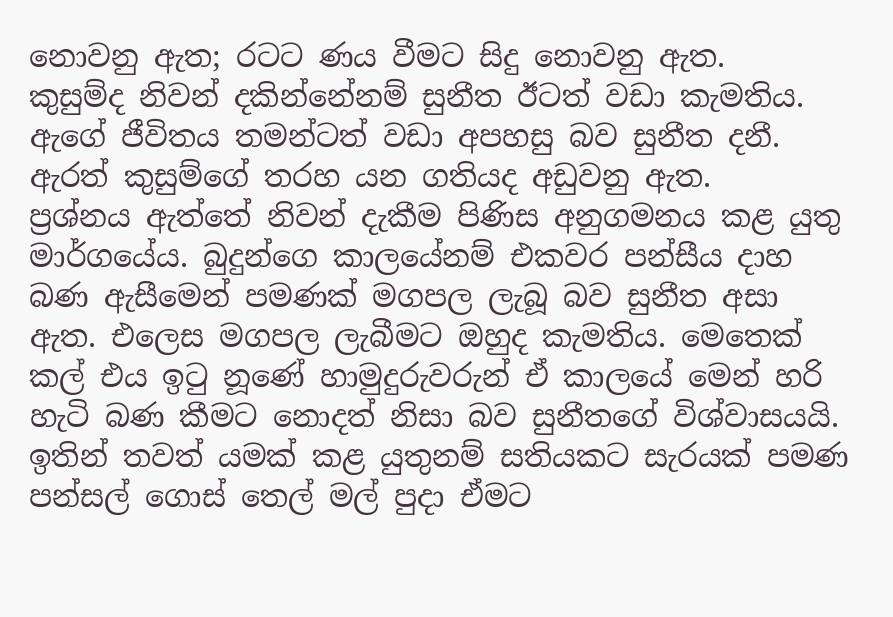නොවනු ඇත; රටට ණය වීමට සිදු නොවනු ඇත.
කුසුම්ද නිවන් දකින්නේනම් සුනීත ඊටත් වඩා කැමතිය. ඇගේ ජීවිතය තමන්ටත් වඩා අපහසු බව සුනීත දනී. ඇරත් කුසුම්ගේ තරහ යන ගතියද අඩුවනු ඇත.
ප්‍රශ්නය ඇත්තේ නිවන් දැකීම පිණිස අනුගමනය කළ යුතු මාර්ගයේය. බුදුන්ගෙ කාලයේනම් එකවර පන්සීය දාහ බණ ඇසීමෙන් පමණක් මගපල ලැබූ බව සුනීත අසා ඇත. එලෙස මගපල ලැබීමට ඔහුද කැමතිය. මෙතෙක් කල් එය ඉටු නූණේ හාමුදුරුවරුන් ඒ කාලයේ මෙන් හරි හැටි බණ කීමට නොදත් නිසා බව සුනීතගේ විශ්වාසයයි. ඉතින් තවත් යමක් කළ යුතුනම් සතියකට සැරයක් පමණ පන්සල් ගොස් තෙල් මල් පුදා ඒමට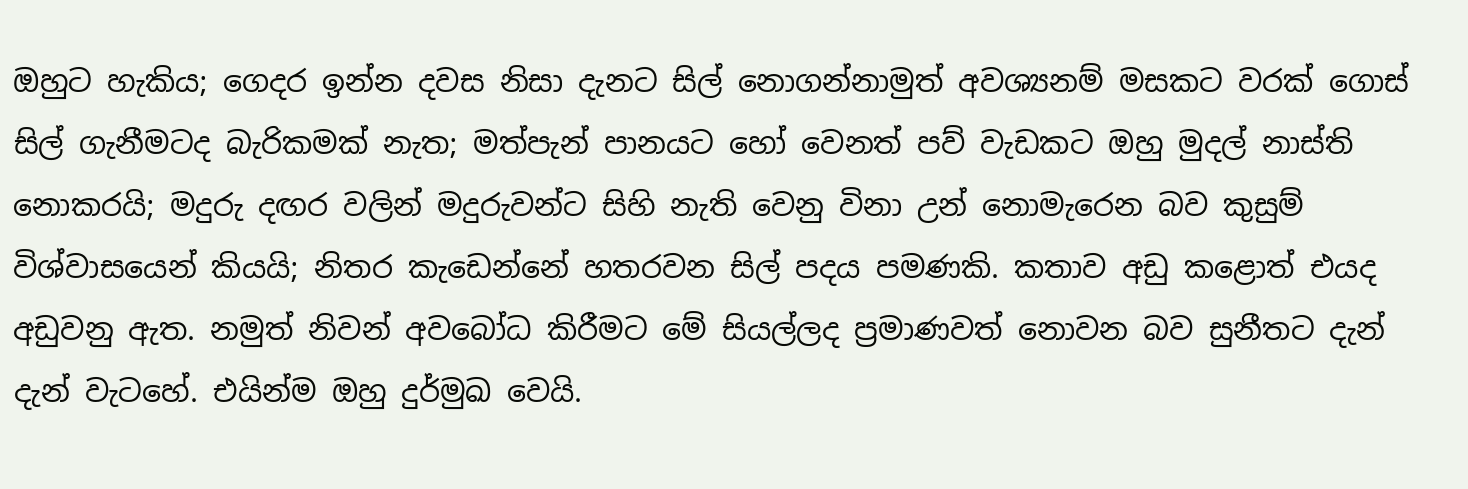ඔහුට හැකිය; ගෙදර ඉන්න දවස නිසා දැනට සිල් නොගන්නාමුත් අවශ්‍යනම් මසකට වරක් ගොස් සිල් ගැනීමටද බැරිකමක් නැත; මත්පැන් පානයට හෝ වෙනත් පව් වැඩකට ඔහු මුදල් නාස්ති නොකරයි; මදුරු දඟර වලින් මදුරුවන්ට සිහි නැති වෙනු විනා උන් නොමැරෙන බව කුසුම් විශ්වාසයෙන් කියයි; නිතර කැඩෙන්නේ හතරවන සිල් පදය පමණකි. කතාව අඩු කළොත් එයද අඩුවනු ඇත. නමුත් නිවන් අවබෝධ කිරීමට මේ සියල්ලද ප්‍රමාණවත් නොවන බව සුනීතට දැන් දැන් වැටහේ. එයින්ම ඔහු දුර්මුඛ වෙයි.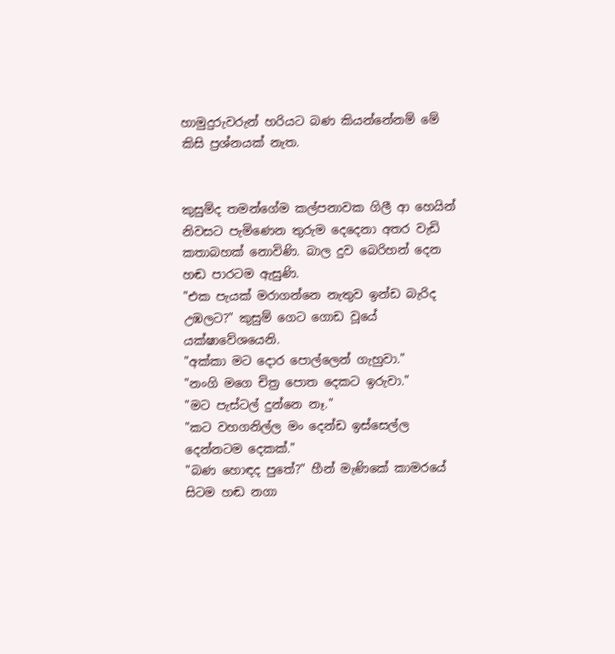හාමුදුරුවරුන් හරියට බණ කියන්නේනම් මේ කිසි ප්‍රශ්නයක් නැත.


කුසුම්ද තමන්ගේම කල්පනාවක ගිලී ආ හෙයින් නිවසට පැමිණෙන තුරුම දෙදෙනා අතර වැඩි කතාබහක් නොවිණි. බාල දුව බෙරිහන් දෙන හඬ පාරටම ඇසුණි.
"එක පැයක් මරාගන්නෙ නැතුව ඉන්ඩ බැරිද උඹලට?" කුසුම් ගෙට ගොඩ වූයේ යක්ෂාවේශයෙනි.
"අක්කා මට දොර පොල්ලෙන් ගැහුවා."
"නංගි මගෙ චිත්‍ර පොත දෙකට ඉරුවා."
"මට පැස්ටල් දුන්නෙ නෑ."
"කට වහගනිල්ල මං දෙන්ඩ ඉස්සෙල්ල දෙන්නටම දෙකක්."
"බණ හොඳද පුතේ?" හීන් මැණිකේ කාමරයේ සිටම හඬ නගා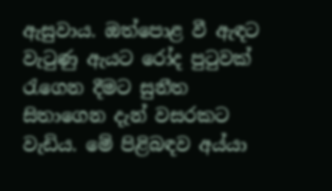ඇසුවාය. ඔත්පොළ වී ඇඳට වැටුණු ඇයට රෝද පුටුවක් රැගෙන දීමට සුනීත සිතාගෙන දැන් වසරකට වැඩිය. මේ පිළිබඳව අය්යා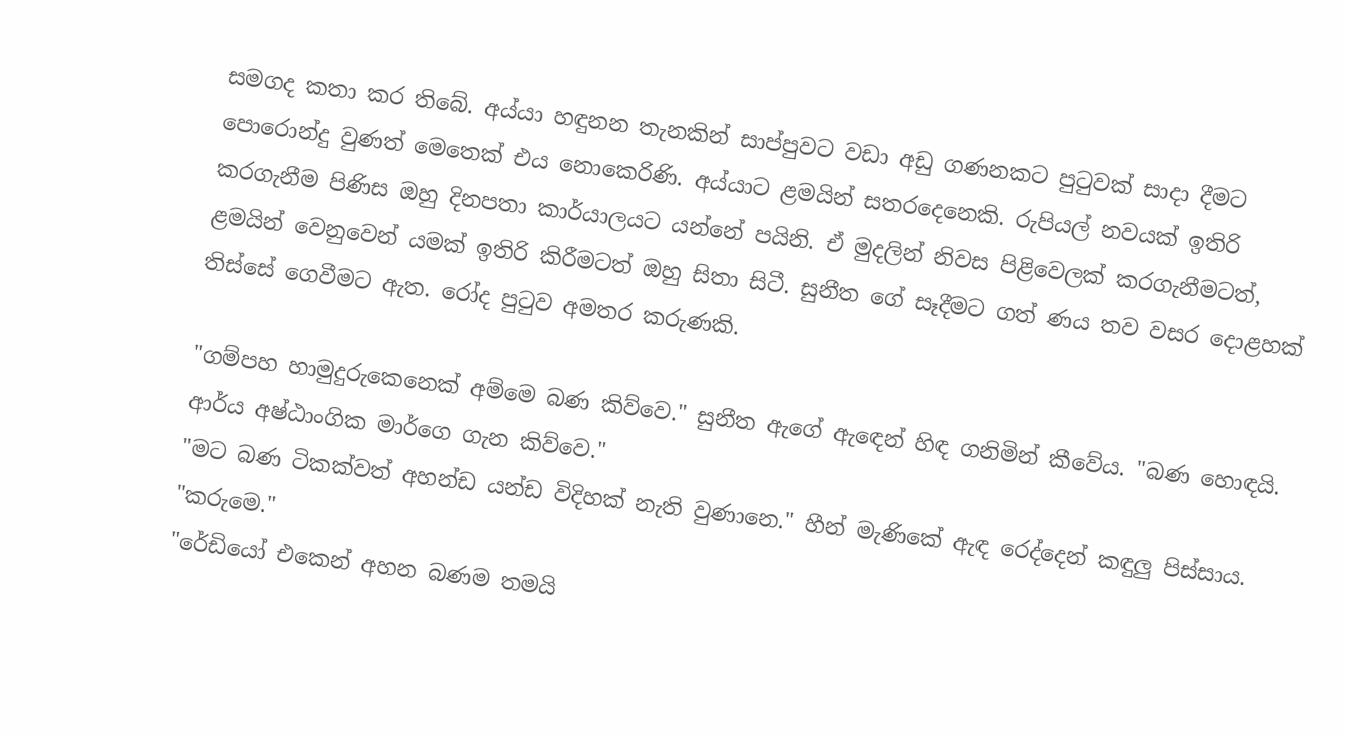සමගද කතා කර තිබේ. අය්යා හඳුනන තැනකින් සාප්පුවට වඩා අඩු ගණනකට පුටුවක් සාදා දීමට පොරොන්දු වුණත් මෙතෙක් එය නොකෙරිණි. අය්යාට ළමයින් සතරදෙනෙකි. රුපියල් නවයක් ඉතිරි කරගැනීම පිණිස ඔහු දිනපතා කාර්යාලයට යන්නේ පයිනි. ඒ මුදලින් නිවස පිළිවෙලක් කරගැනීමටත්, ළමයින් වෙනුවෙන් යමක් ඉතිරි කිරීමටත් ඔහු සිතා සිටී. සුනීත ගේ සෑදීමට ගත් ණය තව වසර දොළහක් තිස්සේ ගෙවීමට ඇත. රෝද පුටුව අමතර කරුණකි.

"ගම්පහ හාමුදුරුකෙනෙක් අම්මෙ බණ කිව්වෙ." සුනීත ඇගේ ඇඳෙන් හිඳ ගනිමින් කීවේය. "බණ හොඳයි. ආර්ය අෂ්ඨාංගික මාර්ගෙ ගැන කිව්වෙ."
"මට බණ ටිකක්වත් අහන්ඩ යන්ඩ විදිහක් නැති වුණානෙ." හීන් මැණිකේ ඇඳ රෙද්දෙන් කඳුලු පිස්සාය. "කරුමෙ."
"රේඩියෝ එකෙන් අහන බණම තමයි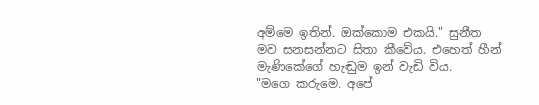අම්මෙ ඉතින්. ඔක්කොම එකයි." සුනීත මව සනසන්නට සිතා කීවේය. එහෙත් හීන් මැණිකේගේ හැඬුම ඉන් වැඩි විය.
"මගෙ කරුමෙ. අපේ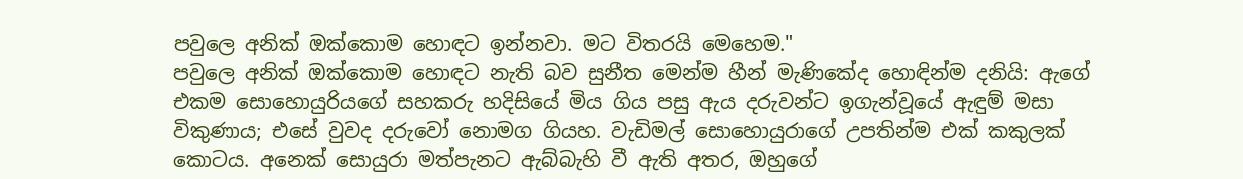පවුලෙ අනික් ඔක්කොම හොඳට ඉන්නවා. මට විතරයි මෙහෙම."
පවුලෙ අනික් ඔක්කොම හොඳට නැති බව සුනීත මෙන්ම හීන් මැණිකේද හොඳින්ම දනියි: ඇගේ එකම සොහොයුරියගේ සහකරු හදිසියේ මිය ගිය පසු ඇය දරුවන්ට ඉගැන්වූයේ ඇඳුම් මසා විකුණාය; එසේ වුවද දරුවෝ නොමග ගියහ. වැඩිමල් සොහොයුරාගේ උපතින්ම එක් කකුලක් කොටය. අනෙක් සොයුරා මත්පැනට ඇබ්බැහි වී ඇති අතර, ඔහුගේ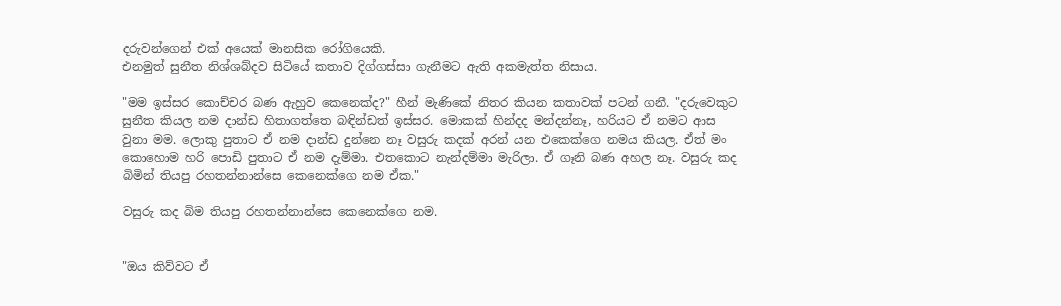දරුවන්ගෙන් එක් අයෙක් මානසික රෝගියෙකි.
එනමුත් සුනීත නිශ්ශබ්දව සිටියේ කතාව දිග්ගස්සා ගැනීමට ඇති අකමැත්ත නිසාය.

"මම ඉස්සර කොච්චර බණ ඇහුව කෙනෙක්ද?" හීන් මැණිකේ නිතර කියන කතාවක් පටන් ගනී. "දරුවෙකුට සුනීත කියල නම දාන්ඩ හිතාගත්තෙ බඳින්ඩත් ඉස්සර. මොකක් හින්දද මන්දන්නෑ, හරියට ඒ නමට ආස වුනා මම. ලොකු පුතාට ඒ නම දාන්ඩ දුන්නෙ නෑ වසුරු කදක් අරන් යන එකෙක්ගෙ නමය කියල. ඒත් මං කොහොම හරි පොඩි පුතාට ඒ නම දැම්මා. එතකොට නැන්දම්මා මැරිලා. ඒ ගෑනි බණ අහල නෑ. වසුරු කද බිමින් තියපු රහතන්නාන්සෙ කෙනෙක්ගෙ නම ඒක."

වසුරු කද බිම තියපු රහතන්නාන්සෙ කෙනෙක්ගෙ නම.


"ඔය කිව්වට ඒ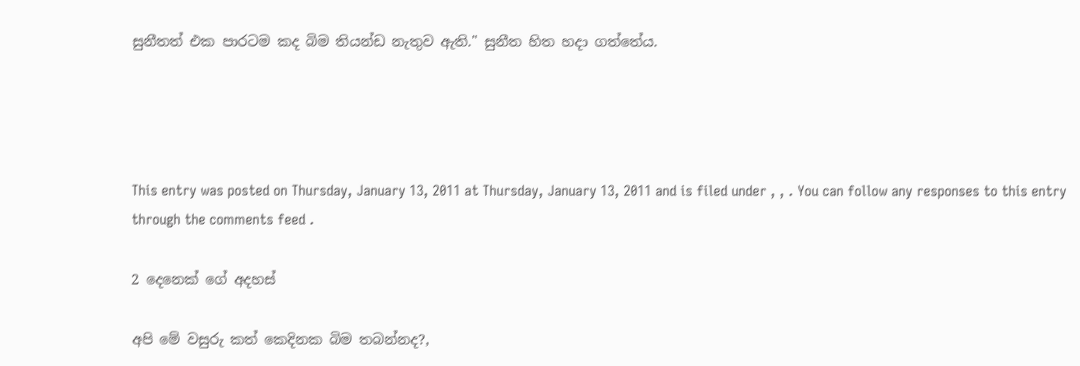සුනීතත් එක පාරටම කද බිම තියන්ඩ නැතුව ඇති." සුනීත හිත හදා ගත්තේය.




This entry was posted on Thursday, January 13, 2011 at Thursday, January 13, 2011 and is filed under , , . You can follow any responses to this entry through the comments feed .

2 දෙනෙක් ගේ අදහස්

අපි මේ වසුරු කත් කෙදිනක බිම තබන්නද?,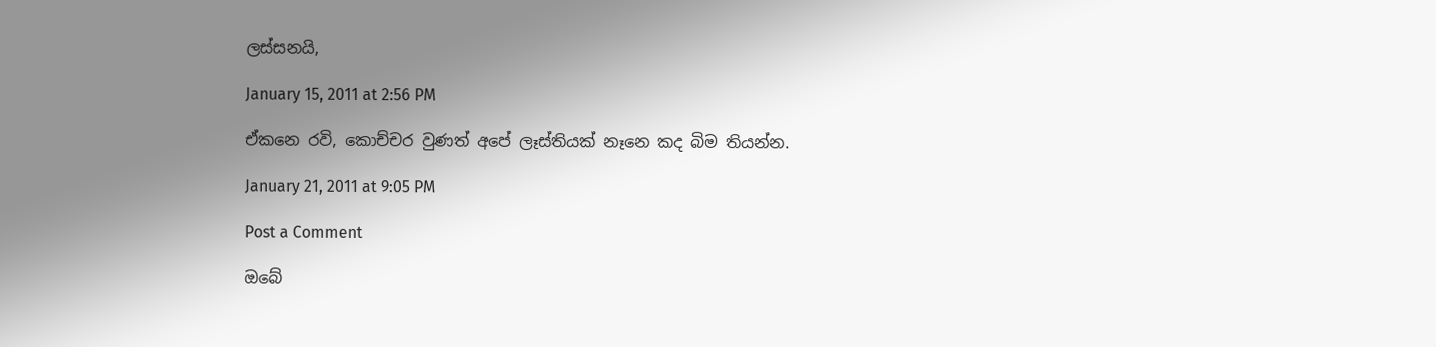ලස්සනයි,

January 15, 2011 at 2:56 PM

ඒකනෙ රවි, කොච්චර වුණත් අපේ ලෑස්තියක් නෑනෙ කද බිම තියන්න.

January 21, 2011 at 9:05 PM

Post a Comment

ඔබේ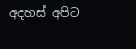අදහස් අපිට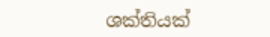ශක්තියක්